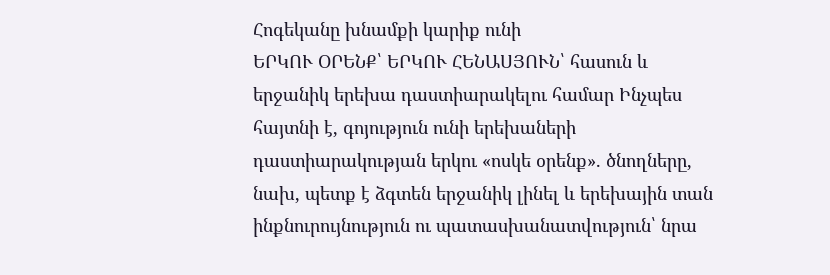Հոգեկանը խնամքի կարիք ունի
ԵՐԿՈՒ ՕՐԵՆՔ՝ ԵՐԿՈՒ ՀԵՆԱՍՅՈՒՆ՝ հասուն և երջանիկ երեխա դաստիարակելու համար Ինչպես հայտնի է, գոյություն ունի երեխաների դաստիարակության երկու «ոսկե օրենք». ծնողները, նախ, պետք է ձգտեն երջանիկ լինել և երեխային տան ինքնուրույնություն ու պատասխանատվություն՝ նրա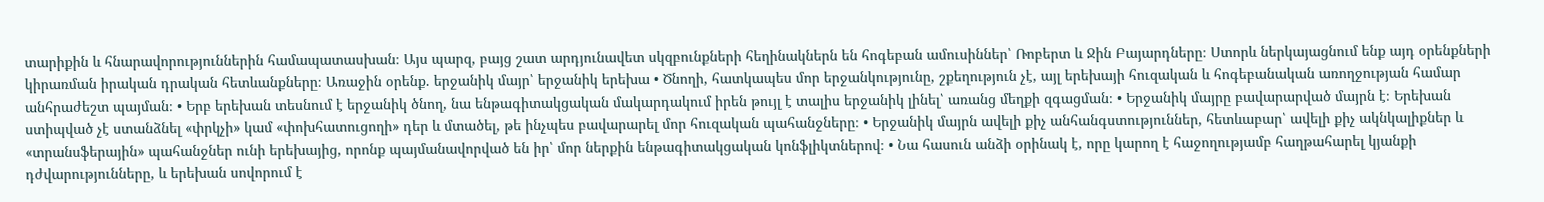տարիքին և հնարավորություններին համապատասխան։ Այս պարզ, բայց շատ արդյունավետ սկզբունքների հեղինակներն են հոգեբան ամուսիններ՝ Ռոբերտ և Ջին Բայարդները։ Ստորև ներկայացնում ենք այդ օրենքների կիրառման իրական դրական հետևանքները։ Առաջին օրենք. երջանիկ մայր՝ երջանիկ երեխա • Ծնողի, հատկապես մոր երջանկությունը, շքեղություն չէ, այլ երեխայի հուզական և հոգեբանական առողջության համար անհրաժեշտ պայման։ • Երբ երեխան տեսնում է երջանիկ ծնող, նա ենթագիտակցական մակարդակում իրեն թույլ է տալիս երջանիկ լինել՝ առանց մեղքի զգացման։ • Երջանիկ մայրը բավարարված մայրն է։ Երեխան ստիպված չէ ստանձնել «փրկչի» կամ «փոխհատուցողի» դեր և մտածել, թե ինչպես բավարարել մոր հուզական պահանջները։ • Երջանիկ մայրն ավելի քիչ անհանգստություններ, հետևաբար՝ ավելի քիչ ակնկալիքներ և «տրանսֆերային» պահանջներ ունի երեխայից, որոնք պայմանավորված են իր՝ մոր ներքին ենթագիտակցական կոնֆլիկտներով։ • Նա հասուն անձի օրինակ է, որը կարող է հաջողությամբ հաղթահարել կյանքի դժվարությունները, և երեխան սովորում է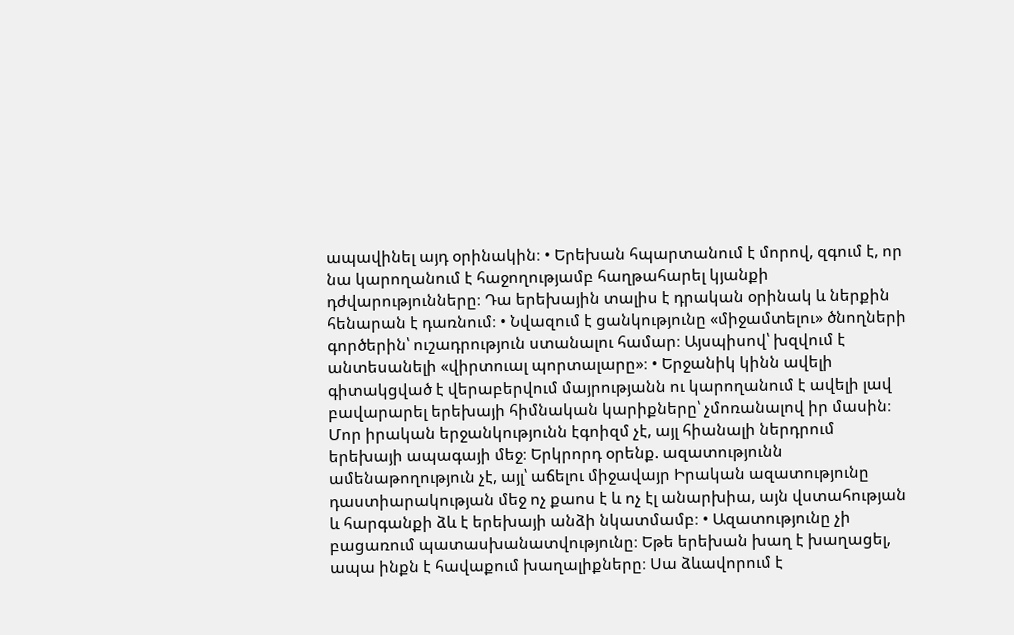ապավինել այդ օրինակին։ • Երեխան հպարտանում է մորով, զգում է, որ նա կարողանում է հաջողությամբ հաղթահարել կյանքի դժվարությունները։ Դա երեխային տալիս է դրական օրինակ և ներքին հենարան է դառնում։ • Նվազում է ցանկությունը «միջամտելու» ծնողների գործերին՝ ուշադրություն ստանալու համար։ Այսպիսով՝ խզվում է անտեսանելի «վիրտուալ պորտալարը»։ • Երջանիկ կինն ավելի գիտակցված է վերաբերվում մայրությանն ու կարողանում է ավելի լավ բավարարել երեխայի հիմնական կարիքները՝ չմոռանալով իր մասին։ Մոր իրական երջանկությունն էգոիզմ չէ, այլ հիանալի ներդրում երեխայի ապագայի մեջ։ Երկրորդ օրենք. ազատությունն ամենաթողություն չէ, այլ՝ աճելու միջավայր Իրական ազատությունը դաստիարակության մեջ ոչ քաոս է և ոչ էլ անարխիա, այն վստահության և հարգանքի ձև է երեխայի անձի նկատմամբ։ • Ազատությունը չի բացառում պատասխանատվությունը։ Եթե երեխան խաղ է խաղացել, ապա ինքն է հավաքում խաղալիքները։ Սա ձևավորում է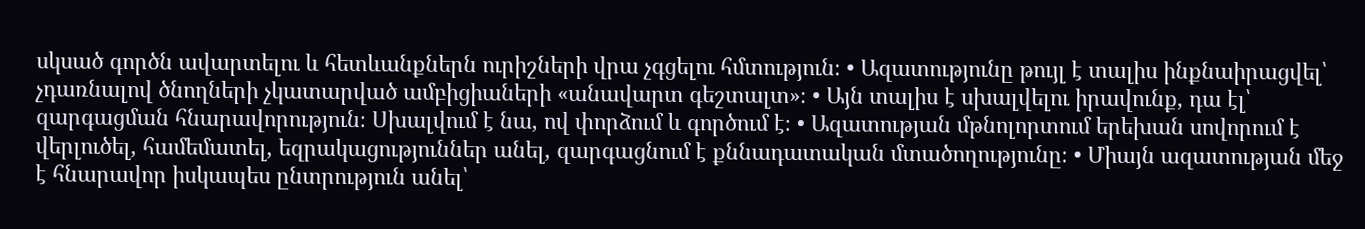սկսած գործն ավարտելու և հետևանքներն ուրիշների վրա չգցելու հմտություն։ • Ազատությունը թույլ է տալիս ինքնաիրացվել՝ չդառնալով ծնողների չկատարված ամբիցիաների «անավարտ գեշտալտ»։ • Այն տալիս է սխալվելու իրավունք, դա էլ՝ զարգացման հնարավորություն։ Սխալվում է նա, ով փորձում և գործում է։ • Ազատության մթնոլորտում երեխան սովորում է վերլուծել, համեմատել, եզրակացություններ անել, զարգացնում է քննադատական մտածողությունը։ • Միայն ազատության մեջ է հնարավոր իսկապես ընտրություն անել՝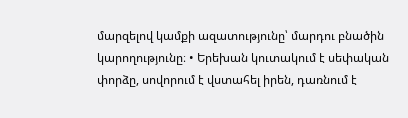մարզելով կամքի ազատությունը՝ մարդու բնածին կարողությունը։ • Երեխան կուտակում է սեփական փորձը, սովորում է վստահել իրեն, դառնում է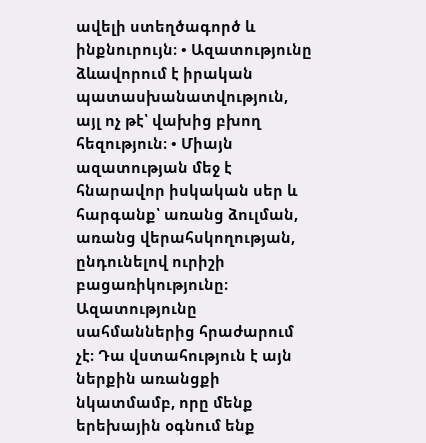ավելի ստեղծագործ և ինքնուրույն։ • Ազատությունը ձևավորում է իրական պատասխանատվություն, այլ ոչ թէ՝ վախից բխող հեզություն։ • Միայն ազատության մեջ է հնարավոր իսկական սեր և հարգանք՝ առանց ձուլման, առանց վերահսկողության, ընդունելով ուրիշի բացառիկությունը։ Ազատությունը սահմաններից հրաժարում չէ։ Դա վստահություն է այն ներքին առանցքի նկատմամբ, որը մենք երեխային օգնում ենք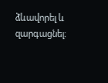ձևավորել և զարգացնել։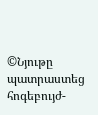©Նյութը պատրաստեց հոգեբույժ-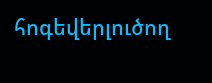հոգեվերլուծող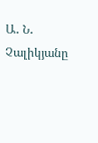Ա․ Ն․ Չալիկյանը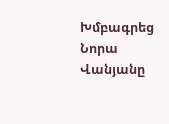Խմբագրեց Նորա Վանյանը